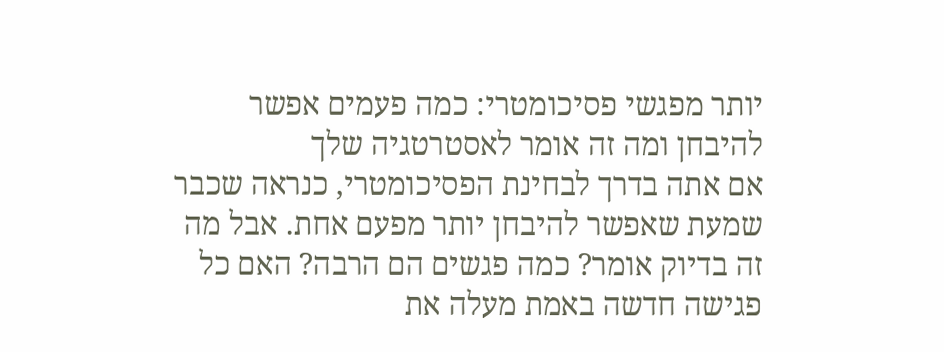יותר מפגשי פסיכומטרי: כמה פעמים אפשר להיבחן ומה זה אומר לאסטרטגיה שלך
אם אתה בדרך לבחינת הפסיכומטרי, כנראה שכבר שמעת שאפשר להיבחן יותר מפעם אחת. אבל מה זה בדיוק אומר? כמה פגשים הם הרבה? האם כל פגישה חדשה באמת מעלה את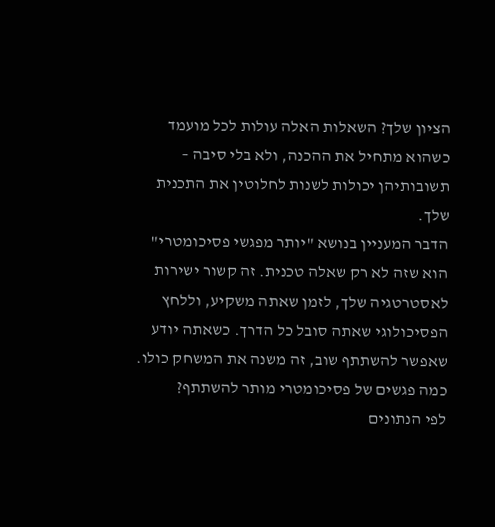הציון שלך? השאלות האלה עולות לכל מועמד כשהוא מתחיל את ההכנה, ולא בלי סיבה – תשובותיהן יכולות לשנות לחלוטין את התכנית שלך.
הדבר המעניין בנושא "יותר מפגשי פסיכומטרי" הוא שזה לא רק שאלה טכנית. זה קשור ישירות לאסטרטגיה שלך, לזמן שאתה משקיע, וללחץ הפסיכולוגי שאתה סובל כל הדרך. כשאתה יודע שאפשר להשתתף שוב, זה משנה את המשחק כולו.
כמה פגשים של פסיכומטרי מותר להשתתף?
לפי הנתונים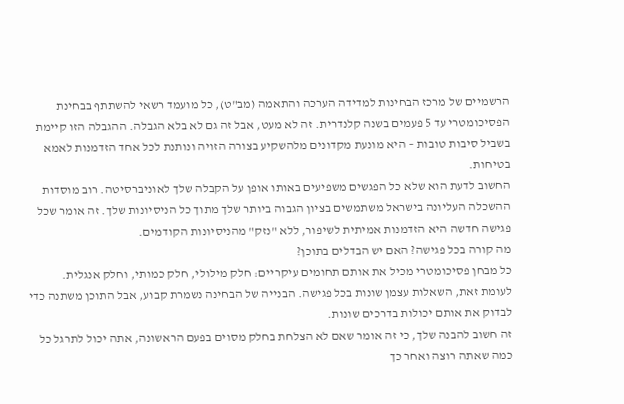הרשמיים של מרכז הבחינות למדידה הערכה והתאמה (מב"ט), כל מועמד רשאי להשתתף בבחינת הפסיכומטרי עד 5 פעמים בשנה קלנדרית. זה לא מעט, אבל זה גם לא בלא הגבלה. ההגבלה הזו קיימת בשביל סיבות טובות – היא מונעת מקדונים מלהשקיע בצורה הזויה ונותנת לכל אחד הזדמנות לאמא בטיחות.
החשוב לדעת הוא שלא כל הפגשים משפיעים באותו אופן על הקבלה שלך לאוניברסיטה. רוב מוסדות ההשכלה העליונה בישראל משתמשים בציון הגבוה ביותר שלך מתוך כל הניסיונות שלך. זה אומר שכל פגישה חדשה היא הזדמנות אמיתית לשיפור, ללא "נזק" מהניסיונות הקודמים.
מה קורה בכל פגישה? האם יש הבדלים בתוכן?
כל מבחן פסיכומטרי מכיל את אותם תחומים עיקריים: חלק מילולי, חלק כמותי, וחלק אנגלית. לעומת זאת, השאלות עצמן שונות בכל פגישה. הבנייה של הבחינה נשמרת קבוע, אבל התוכן משתנה כדי לבדוק את אותם יכולות בדרכים שונות.
זה חשוב להבנה שלך, כי זה אומר שאם לא הצלחת בחלק מסוים בפעם הראשונה, אתה יכול לתרגל כל כמה שאתה רוצה ואחר כך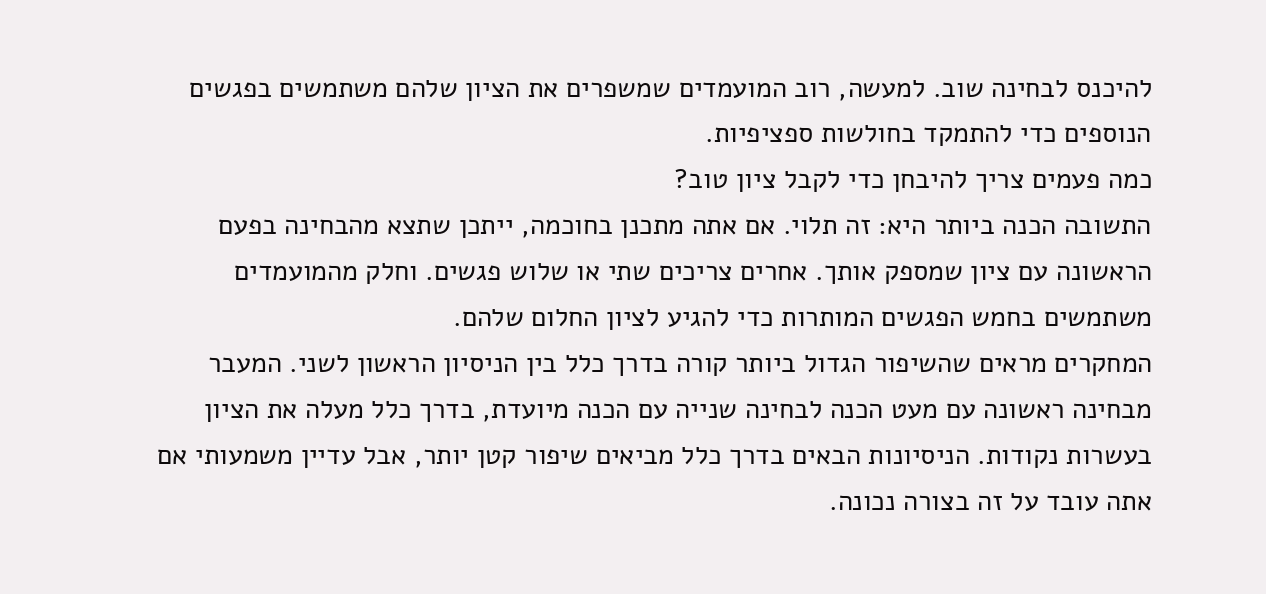להיכנס לבחינה שוב. למעשה, רוב המועמדים שמשפרים את הציון שלהם משתמשים בפגשים הנוספים כדי להתמקד בחולשות ספציפיות.
כמה פעמים צריך להיבחן כדי לקבל ציון טוב?
התשובה הכנה ביותר היא: זה תלוי. אם אתה מתכנן בחוכמה, ייתכן שתצא מהבחינה בפעם הראשונה עם ציון שמספק אותך. אחרים צריכים שתי או שלוש פגשים. וחלק מהמועמדים משתמשים בחמש הפגשים המותרות כדי להגיע לציון החלום שלהם.
המחקרים מראים שהשיפור הגדול ביותר קורה בדרך כלל בין הניסיון הראשון לשני. המעבר מבחינה ראשונה עם מעט הכנה לבחינה שנייה עם הכנה מיועדת, בדרך כלל מעלה את הציון בעשרות נקודות. הניסיונות הבאים בדרך כלל מביאים שיפור קטן יותר, אבל עדיין משמעותי אם אתה עובד על זה בצורה נכונה.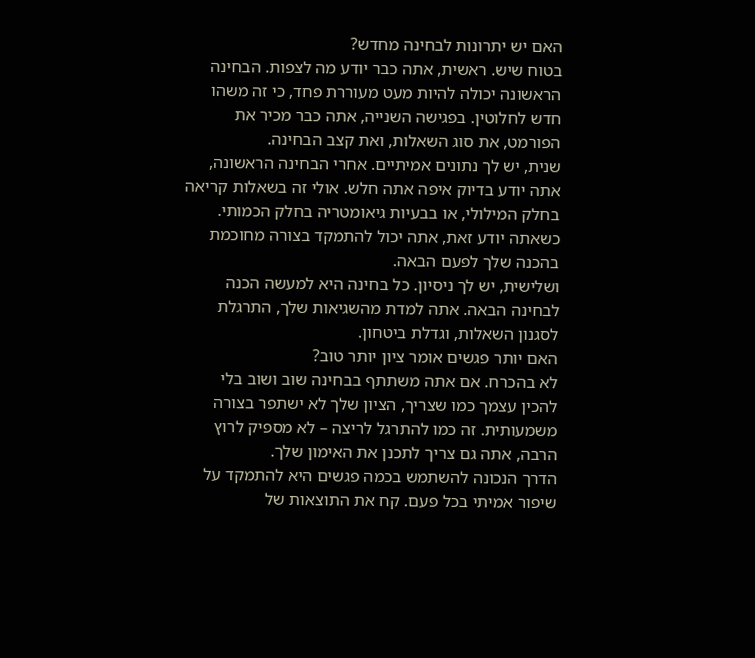האם יש יתרונות לבחינה מחדש?
בטוח שיש. ראשית, אתה כבר יודע מה לצפות. הבחינה הראשונה יכולה להיות מעט מעוררת פחד, כי זה משהו חדש לחלוטין. בפגישה השנייה, אתה כבר מכיר את הפורמט, את סוג השאלות, ואת קצב הבחינה.
שנית, יש לך נתונים אמיתיים. אחרי הבחינה הראשונה, אתה יודע בדיוק איפה אתה חלש. אולי זה בשאלות קריאה בחלק המילולי, או בבעיות גיאומטריה בחלק הכמותי. כשאתה יודע זאת, אתה יכול להתמקד בצורה מחוכמת בהכנה שלך לפעם הבאה.
ושלישית, יש לך ניסיון. כל בחינה היא למעשה הכנה לבחינה הבאה. אתה למדת מהשגיאות שלך, התרגלת לסגנון השאלות, וגדלת ביטחון.
האם יותר פגשים אומר ציון יותר טוב?
לא בהכרח. אם אתה משתתף בבחינה שוב ושוב בלי להכין עצמך כמו שצריך, הציון שלך לא ישתפר בצורה משמעותית. זה כמו להתרגל לריצה – לא מספיק לרוץ הרבה, אתה גם צריך לתכנן את האימון שלך.
הדרך הנכונה להשתמש בכמה פגשים היא להתמקד על שיפור אמיתי בכל פעם. קח את התוצאות של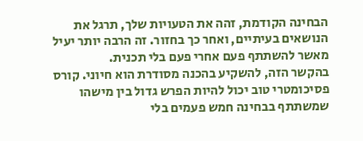הבחינה הקודמת, זהה את הטעויות שלך, תרגל את הנושאים בעיתיים, ואחר כך בחזור. זה הרבה יותר יעיל מאשר להשתתף פעם אחרי פעם בלי תכנית.
בהקשר הזה, להשקיע בהכנה מסודרת הוא חיוני. קורס פסיכומטרי טוב יכול להיות הפרש גדול בין מישהו שמשתתף בבחינה חמש פעמים בלי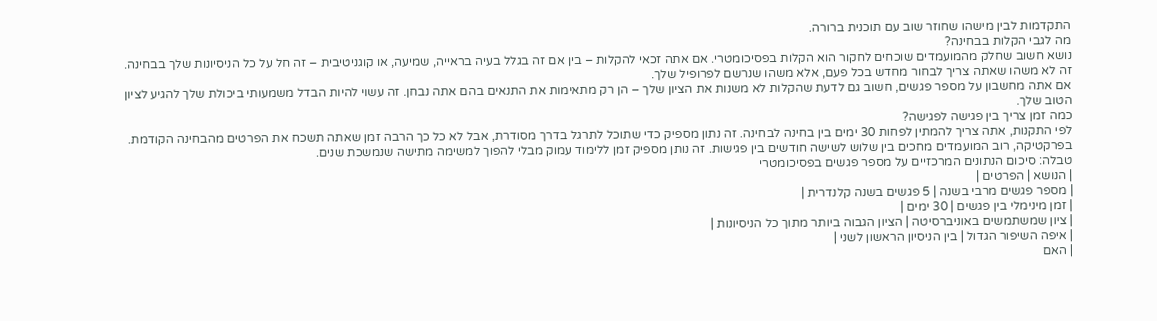התקדמות לבין מישהו שחוזר שוב עם תוכנית ברורה.
מה לגבי הקלות בבחינה?
נושא חשוב שחלק מהמועמדים שוכחים לחקור הוא הקלות בפסיכומטרי. אם אתה זכאי להקלות – בין אם זה בגלל בעיה בראייה, שמיעה, או קוגניטיבית – זה חל על כל הניסיונות שלך בבחינה. זה לא משהו שאתה צריך לבחור מחדש בכל פעם, אלא משהו שנרשם לפרופיל שלך.
אם אתה מחשבון על מספר פגשים, חשוב גם לדעת שהקלות לא משנות את הציון שלך – הן רק מתאימות את התנאים בהם אתה נבחן. זה עשוי להיות הבדל משמעותי ביכולת שלך להגיע לציון הטוב שלך.
כמה זמן צריך בין פגישה לפגישה?
לפי התקנות, אתה צריך להמתין לפחות 30 ימים בין בחינה לבחינה. זה נתון מספיק כדי שתוכל לתרגל בדרך מסודרת, אבל לא כל כך הרבה זמן שאתה תשכח את הפרטים מהבחינה הקודמת.
בפרקטיקה, רוב המועמדים מחכים בין שלוש לשישה חודשים בין פגישות. זה נותן מספיק זמן ללימוד עמוק מבלי להפוך למשימה מתישה שנמשכת שנים.
טבלה: סיכום הנתונים המרכזיים על מספר פגשים בפסיכומטרי
| הנושא | הפרטים |
| מספר פגשים מרבי בשנה | 5 פגשים בשנה קלנדרית |
| זמן מינימלי בין פגשים | 30 ימים |
| ציון שמשתמשים באוניברסיטה | הציון הגבוה ביותר מתוך כל הניסיונות |
| איפה השיפור הגדול | בין הניסיון הראשון לשני |
| האם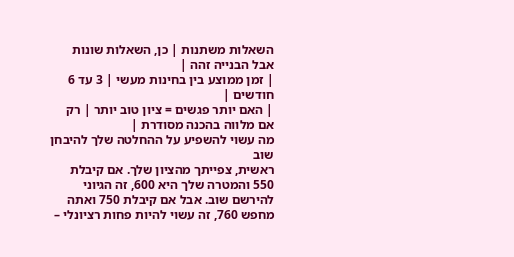השאלות משתנות | כן, השאלות שונות אבל הבנייה זהה |
| זמן ממוצע בין בחינות מעשי | 3 עד 6 חודשים |
| האם יותר פגשים = ציון טוב יותר | רק אם מלווה בהכנה מסודרת |
מה עשוי להשפיע על ההחלטה שלך להיבחן שוב
ראשית, צפייתך מהציון שלך. אם קיבלת 550 והמטרה שלך היא 600, זה הגיוני להירשם שוב. אבל אם קיבלת 750 ואתה מחפש 760, זה עשוי להיות פחות רציונלי –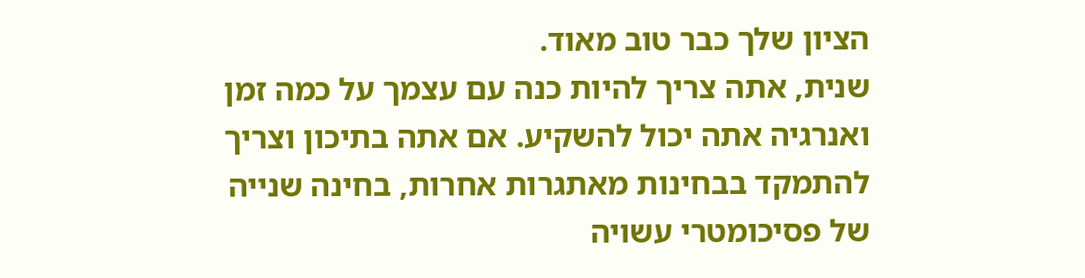הציון שלך כבר טוב מאוד.
שנית, אתה צריך להיות כנה עם עצמך על כמה זמן ואנרגיה אתה יכול להשקיע. אם אתה בתיכון וצריך להתמקד בבחינות מאתגרות אחרות, בחינה שנייה של פסיכומטרי עשויה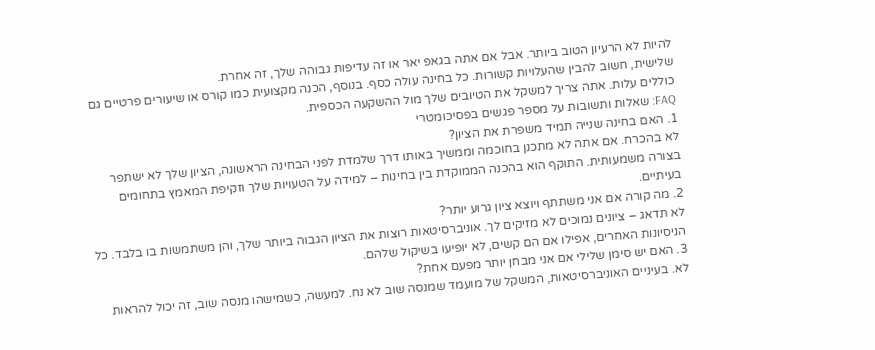להיות לא הרעיון הטוב ביותר. אבל אם אתה בגאפ יאר או זה עדיפות גבוהה שלך, זה אחרת.
שלישית, חשוב להבין שהעלויות קשורות. כל בחינה עולה כסף. בנוסף, הכנה מקצועית כמו קורס או שיעורים פרטיים גם כוללים עלות. אתה צריך למשקל את הטיובים שלך מול ההשקעה הכספית.
FAQ: שאלות ותשובות על מספר פגשים בפסיכומטרי
1. האם בחינה שנייה תמיד משפרת את הציון?
לא בהכרח. אם אתה לא מתכנן בחוכמה וממשיך באותו דרך שלמדת לפני הבחינה הראשונה, הציון שלך לא ישתפר בצורה משמעותית. התוקף הוא בהכנה הממוקדת בין בחינות – למידה על הטעויות שלך וזקיפת המאמץ בתחומים בעיתיים.
2. מה קורה אם אני משתתף ויוצא ציון גרוע יותר?
לא תדאג – ציונים נמוכים לא מזיקים לך. אוניברסיטאות רוצות את הציון הגבוה ביותר שלך, והן משתמשות בו בלבד. כל הניסיונות האחרים, אפילו אם הם קשים, לא יופיעו בשיקול שלהם.
3. האם יש סימן שלילי אם אני מבחן יותר מפעם אחת?
לא. בעיניים האוניברסיטאות, המשקל של מועמד שמנסה שוב לא נח. למעשה, כשמישהו מנסה שוב, זה יכול להראות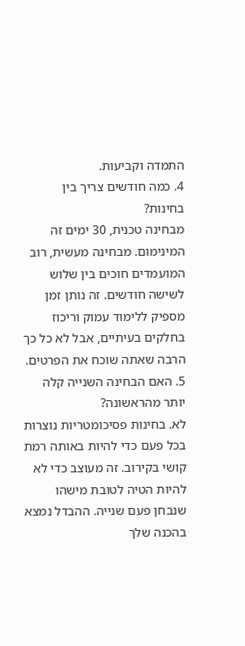התמדה וקביעות.
4. כמה חודשים צריך בין בחינות?
מבחינה טכנית, 30 ימים זה המינימום. מבחינה מעשית, רוב המועמדים חוכים בין שלוש לשישה חודשים. זה נותן זמן מספיק ללימוד עמוק וריכוז בחלקים בעיתיים, אבל לא כל כך הרבה שאתה שוכח את הפרטים.
5. האם הבחינה השנייה קלה יותר מהראשונה?
לא. בחינות פסיכומטריות נוצרות בכל פעם כדי להיות באותה רמת קושי בקירוב. זה מעוצב כדי לא להיות הטיה לטובת מישהו שנבחן פעם שנייה. ההבדל נמצא בהכנה שלך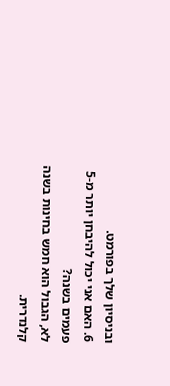ובניסיון שלך בפורמט.
6. האם אני יכול להיבחן יותר מ-5 פעמים בשנה?
לא, הגבול הוא חמש בחינות בשנה קלנדרית.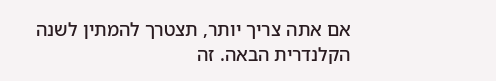אם אתה צריך יותר, תצטרך להמתין לשנה הקלנדרית הבאה. זה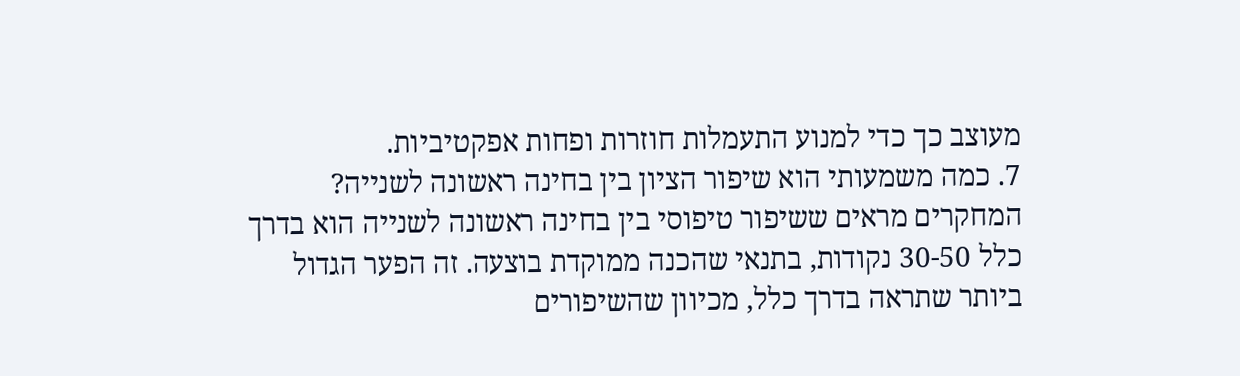מעוצב כך כדי למנוע התעמלות חוזרות ופחות אפקטיביות.
7. כמה משמעותי הוא שיפור הציון בין בחינה ראשונה לשנייה?
המחקרים מראים ששיפור טיפוסי בין בחינה ראשונה לשנייה הוא בדרך כלל 30-50 נקודות, בתנאי שהכנה ממוקדת בוצעה. זה הפער הגדול ביותר שתראה בדרך כלל, מכיוון שהשיפורים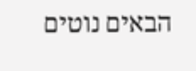הבאים נוטים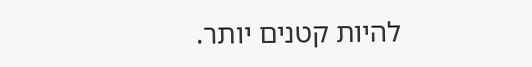להיות קטנים יותר.